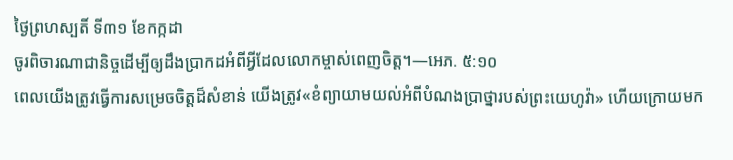ថ្ងៃព្រហស្បតិ៍ ទី៣១ ខែកក្កដា
ចូរពិចារណាជានិច្ចដើម្បីឲ្យដឹងប្រាកដអំពីអ្វីដែលលោកម្ចាស់ពេញចិត្ត។—អេភ. ៥:១០
ពេលយើងត្រូវធ្វើការសម្រេចចិត្តដ៏សំខាន់ យើងត្រូវ«ខំព្យាយាមយល់អំពីបំណងប្រាថ្នារបស់ព្រះយេហូវ៉ា» ហើយក្រោយមក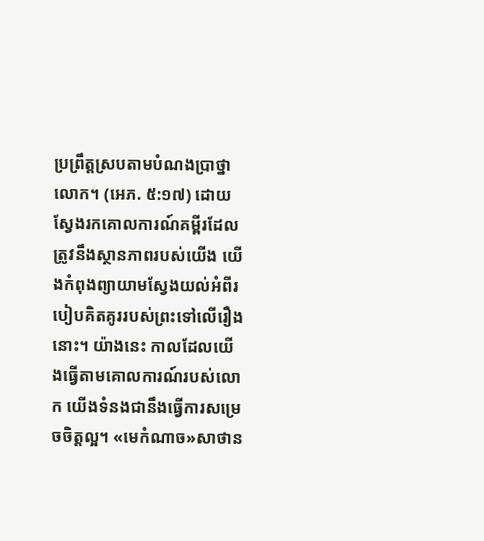ប្រព្រឹត្តស្របតាមបំណងប្រាថ្នាលោក។ (អេភ. ៥:១៧) ដោយស្វែងរកគោលការណ៍គម្ពីរដែលត្រូវនឹងស្ថានភាពរបស់យើង យើងកំពុងព្យាយាមស្វែងយល់អំពីរបៀបគិតគូររបស់ព្រះទៅលើរឿងនោះ។ យ៉ាងនេះ កាលដែលយើងធ្វើតាមគោលការណ៍របស់លោក យើងទំនងជានឹងធ្វើការសម្រេចចិត្តល្អ។ «មេកំណាច»សាថាន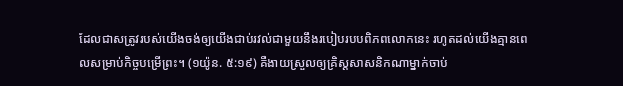ដែលជាសត្រូវរបស់យើងចង់ឲ្យយើងជាប់រវល់ជាមួយនឹងរបៀបរបបពិភពលោកនេះ រហូតដល់យើងគ្មានពេលសម្រាប់កិច្ចបម្រើព្រះ។ (១យ៉ូន. ៥:១៩) គឺងាយស្រួលឲ្យគ្រិស្តសាសនិកណាម្នាក់ចាប់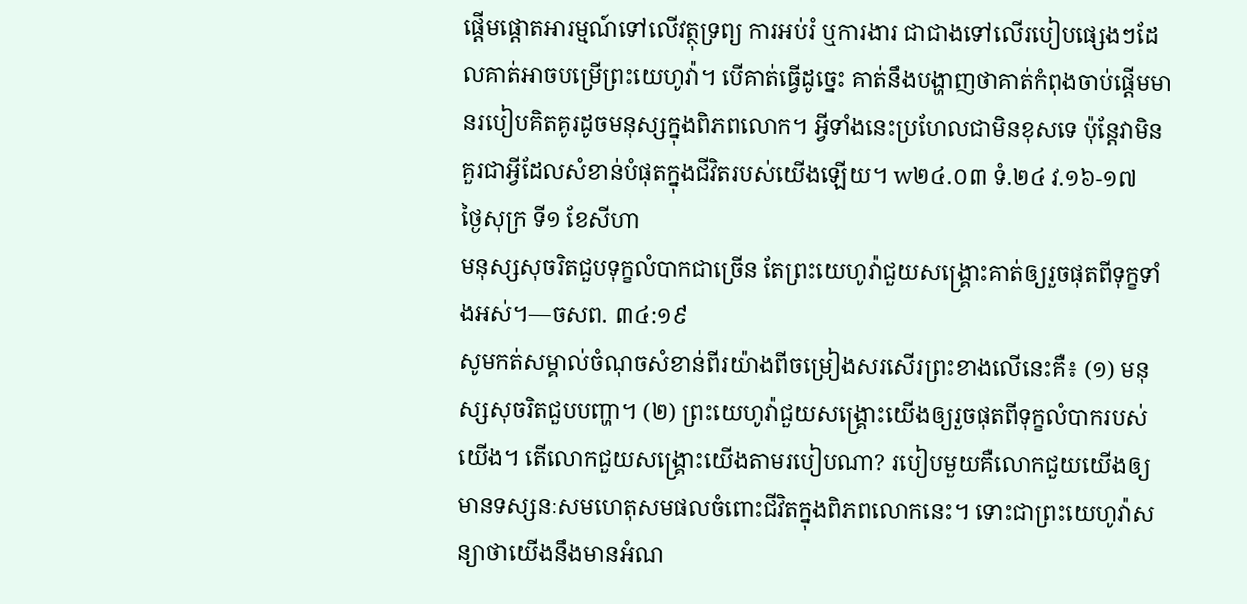ផ្ដើមផ្ដោតអារម្មណ៍ទៅលើវត្ថុទ្រព្យ ការអប់រំ ឬការងារ ជាជាងទៅលើរបៀបផ្សេងៗដែលគាត់អាចបម្រើព្រះយេហូវ៉ា។ បើគាត់ធ្វើដូច្នេះ គាត់នឹងបង្ហាញថាគាត់កំពុងចាប់ផ្ដើមមានរបៀបគិតគូរដូចមនុស្សក្នុងពិភពលោក។ អ្វីទាំងនេះប្រហែលជាមិនខុសទេ ប៉ុន្តែវាមិនគួរជាអ្វីដែលសំខាន់បំផុតក្នុងជីវិតរបស់យើងឡើយ។ w២៤.០៣ ទំ.២៤ វ.១៦-១៧
ថ្ងៃសុក្រ ទី១ ខែសីហា
មនុស្សសុចរិតជួបទុក្ខលំបាកជាច្រើន តែព្រះយេហូវ៉ាជួយសង្គ្រោះគាត់ឲ្យរួចផុតពីទុក្ខទាំងអស់។—ចសព. ៣៤:១៩
សូមកត់សម្គាល់ចំណុចសំខាន់ពីរយ៉ាងពីចម្រៀងសរសើរព្រះខាងលើនេះគឺ៖ (១) មនុស្សសុចរិតជួបបញ្ហា។ (២) ព្រះយេហូវ៉ាជួយសង្គ្រោះយើងឲ្យរួចផុតពីទុក្ខលំបាករបស់យើង។ តើលោកជួយសង្គ្រោះយើងតាមរបៀបណា? របៀបមួយគឺលោកជួយយើងឲ្យមានទស្សនៈសមហេតុសមផលចំពោះជីវិតក្នុងពិភពលោកនេះ។ ទោះជាព្រះយេហូវ៉ាសន្យាថាយើងនឹងមានអំណ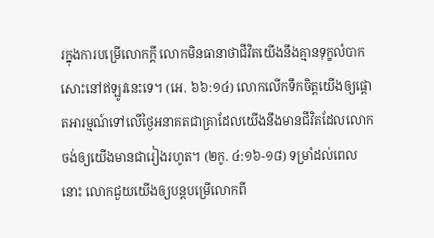រក្នុងការបម្រើលោកក្ដី លោកមិនធានាថាជីវិតយើងនឹងគ្មានទុក្ខលំបាកសោះនៅឥឡូវនេះទេ។ (អេ. ៦៦:១៤) លោកលើកទឹកចិត្តយើងឲ្យផ្ដោតអារម្មណ៍ទៅលើថ្ងៃអនាគតជាគ្រាដែលយើងនឹងមានជីវិតដែលលោកចង់ឲ្យយើងមានជារៀងរហូត។ (២កូ. ៤:១៦-១៨) ទម្រាំដល់ពេលនោះ លោកជួយយើងឲ្យបន្តបម្រើលោកពី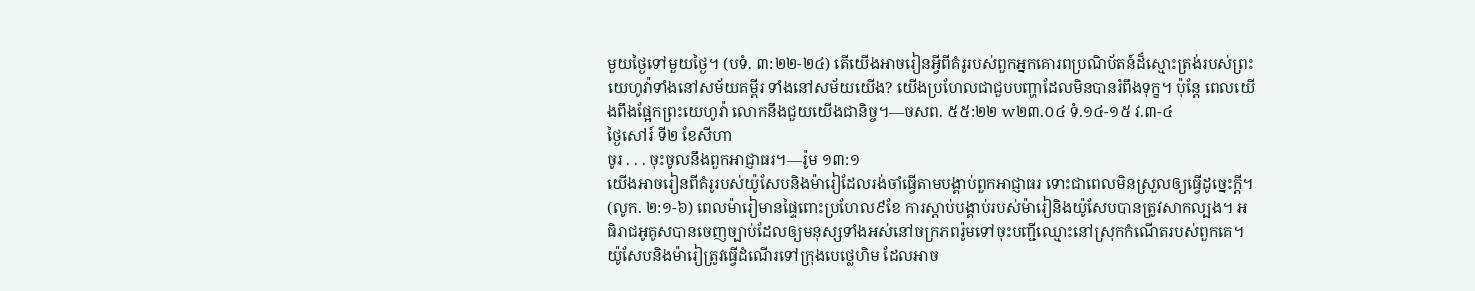មួយថ្ងៃទៅមួយថ្ងៃ។ (បទំ. ៣:២២-២៤) តើយើងអាចរៀនអ្វីពីគំរូរបស់ពួកអ្នកគោរពប្រណិប័តន៍ដ៏ស្មោះត្រង់របស់ព្រះយេហូវ៉ាទាំងនៅសម័យគម្ពីរ ទាំងនៅសម័យយើង? យើងប្រហែលជាជួបបញ្ហាដែលមិនបានរំពឹងទុក្ខ។ ប៉ុន្តែ ពេលយើងពឹងផ្អែកព្រះយេហូវ៉ា លោកនឹងជួយយើងជានិច្ច។—ចសព. ៥៥:២២ w២៣.០៤ ទំ.១៤-១៥ វ.៣-៤
ថ្ងៃសៅរ៍ ទី២ ខែសីហា
ចូរ . . . ចុះចូលនឹងពួកអាជ្ញាធរ។—រ៉ូម ១៣:១
យើងអាចរៀនពីគំរូរបស់យ៉ូសែបនិងម៉ារៀដែលរង់ចាំធ្វើតាមបង្គាប់ពួកអាជ្ញាធរ ទោះជាពេលមិនស្រួលឲ្យធ្វើដូច្នេះក្ដី។ (លូក. ២:១-៦) ពេលម៉ារៀមានផ្ទៃពោះប្រហែល៩ខែ ការស្ដាប់បង្គាប់របស់ម៉ារៀនិងយ៉ូសែបបានត្រូវសាកល្បង។ អធិរាជអូគូសបានចេញច្បាប់ដែលឲ្យមនុស្សទាំងអស់នៅចក្រភពរ៉ូមទៅចុះបញ្ជីឈ្មោះនៅស្រុកកំណើតរបស់ពួកគេ។ យ៉ូសែបនិងម៉ារៀត្រូវធ្វើដំណើរទៅក្រុងបេថ្លេហិម ដែលអាច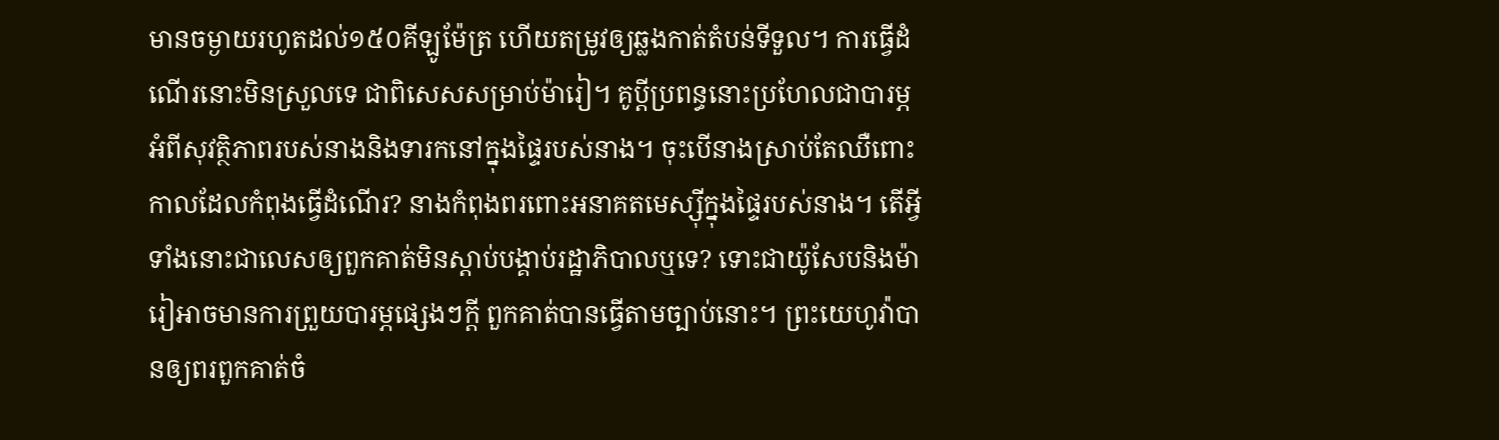មានចម្ងាយរហូតដល់១៥០គីឡូម៉ែត្រ ហើយតម្រូវឲ្យឆ្លងកាត់តំបន់ទីទួល។ ការធ្វើដំណើរនោះមិនស្រួលទេ ជាពិសេសសម្រាប់ម៉ារៀ។ គូប្ដីប្រពន្ធនោះប្រហែលជាបារម្ភអំពីសុវត្ថិភាពរបស់នាងនិងទារកនៅក្នុងផ្ទៃរបស់នាង។ ចុះបើនាងស្រាប់តែឈឺពោះកាលដែលកំពុងធ្វើដំណើរ? នាងកំពុងពរពោះអនាគតមេស្ស៊ីក្នុងផ្ទៃរបស់នាង។ តើអ្វីទាំងនោះជាលេសឲ្យពួកគាត់មិនស្ដាប់បង្គាប់រដ្ឋាភិបាលឬទេ? ទោះជាយ៉ូសែបនិងម៉ារៀអាចមានការព្រួយបារម្ភផ្សេងៗក្ដី ពួកគាត់បានធ្វើតាមច្បាប់នោះ។ ព្រះយេហូវ៉ាបានឲ្យពរពួកគាត់ចំ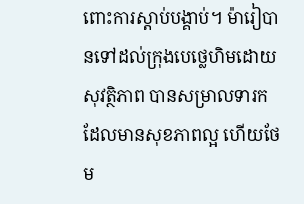ពោះការស្ដាប់បង្គាប់។ ម៉ារៀបានទៅដល់ក្រុងបេថ្លេហិមដោយសុវត្ថិភាព បានសម្រាលទារកដែលមានសុខភាពល្អ ហើយថែម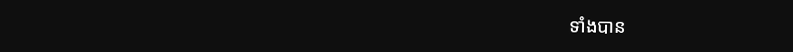ទាំងបាន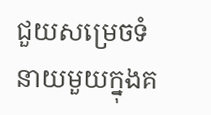ជួយសម្រេចទំនាយមួយក្នុងគ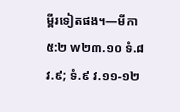ម្ពីរទៀតផង។—មីកា ៥:២ w២៣.១០ ទំ.៨ វ.៩; ទំ.៩ វ.១១-១២